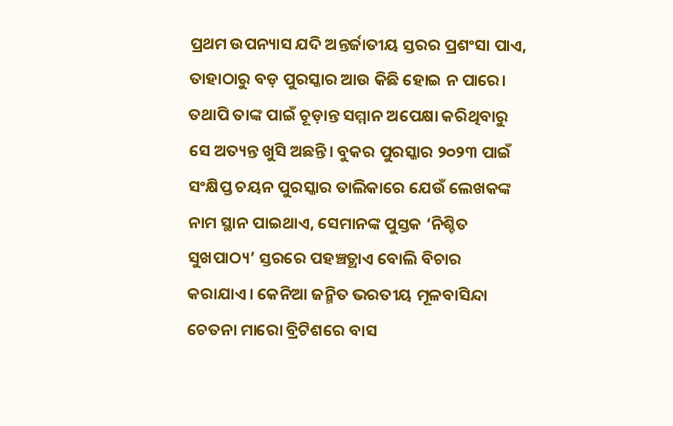ପ୍ରଥମ ଉପନ୍ୟାସ ଯଦି ଅନ୍ତର୍ଜାତୀୟ ସ୍ତରର ପ୍ରଶଂସା ପାଏ, ତାହାଠାରୁ ବଡ଼ ପୁରସ୍କାର ଆଉ କିଛି ହୋଇ ନ ପାରେ। ତଥାପି ତାଙ୍କ ପାଇଁ ଚୂଡ଼ାନ୍ତ ସମ୍ମାନ ଅପେକ୍ଷା କରିଥିବାରୁ ସେ ଅତ୍ୟନ୍ତ ଖୁସି ଅଛନ୍ତି। ବୁକର ପୁରସ୍କାର ୨୦୨୩ ପାଇଁ ସଂକ୍ଷିପ୍ତ ଚୟନ ପୁରସ୍କାର ତାଲିକାରେ ଯେଉଁ ଲେଖକଙ୍କ ନାମ ସ୍ଥାନ ପାଇଥାଏ, ସେମାନଙ୍କ ପୁସ୍ତକ ‘ନିଶ୍ଚିତ ସୁଖପାଠ୍ୟ’ ସ୍ତରରେ ପହଞ୍ଚତ୍ଥାଏ ବୋଲି ବିଚାର କରାଯାଏ। କେନିଆ ଜନ୍ମିତ ଭରତୀୟ ମୂଳବାସିନ୍ଦା ଚେତନା ମାରୋ ବ୍ରିଟିଶରେ ବାସ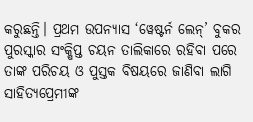କରୁଛନ୍ତି। ପ୍ରଥମ ଉପନ୍ୟାସ ‘ୱେଷ୍ଟର୍ନ ଲେନ୍’ ବୁକର ପୁରସ୍କାର ସଂକ୍ଷିପ୍ତ ଚୟନ ତାଲିକାରେ ରହିବା ପରେ ତାଙ୍କ ପରିଚୟ ଓ ପୁସ୍ତକ ବିଷୟରେ ଜାଣିବା ଲାଗି ସାହିତ୍ୟପ୍ରେମୀଙ୍କ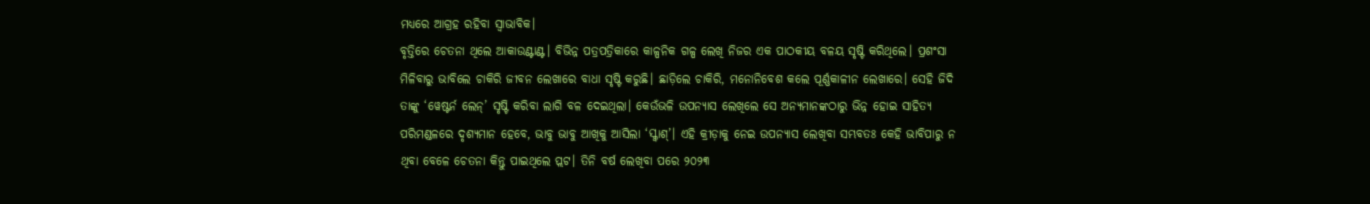ମଧ୍ୟରେ ଆଗ୍ରହ ରହିବା ସ୍ବାଭାବିକ।
ବୃତ୍ତିରେ ଚେତନା ଥିଲେ ଆକାଉଣ୍ଟାଣ୍ଟ। ବିଭିନ୍ନ ପତ୍ରପତ୍ରିକାରେ କାଳ୍ପନିକ ଗଳ୍ପ ଲେଖି ନିଜର ଏକ ପାଠକୀୟ ବଳୟ ସୃଷ୍ଟି କରିଥିଲେ। ପ୍ରଶଂସା ମିଳିବାରୁ ଭାବିଲେ ଚାକିରି ଜୀବନ ଲେଖାରେ ବାଧା ସୃଷ୍ଟି କରୁଛି। ଛାଡ଼ିଲେ ଚାକିରି, ମନୋନିବେଶ କଲେ ପୂର୍ଣ୍ଣକାଳୀନ ଲେଖାରେ। ସେହି ଜିଦି ତାଙ୍କୁ ‘ୱେଷ୍ଟର୍ନ ଲେନ୍’ ସୃଷ୍ଟି କରିବା ଲାଗି ବଳ ଦେଇଥିଲା। କେଉଁଭଳି ଉପନ୍ୟାସ ଲେଖିଲେ ସେ ଅନ୍ୟମାନଙ୍କଠାରୁ ଭିନ୍ନ ହୋଇ ସାହିତ୍ୟ ପରିମଣ୍ଡଳରେ ଦୃଶ୍ୟମାନ ହେବେ, ଭାବୁ ଭାବୁ ଆଖିକୁ ଆସିଲା ‘ସ୍କ୍ବାଶ୍’। ଏହି କ୍ରୀଡ଼ାକୁ ନେଇ ଉପନ୍ୟାସ ଲେଖିବା ସମ୍ଭବତଃ କେହି ଭାବିପାରୁ ନ ଥିବା ବେଳେ ଚେତନା କିନ୍ତୁ ପାଇଥିଲେ ପ୍ଲଟ। ତିନି ବର୍ଷ ଲେଖିବା ପରେ ୨୦୨୩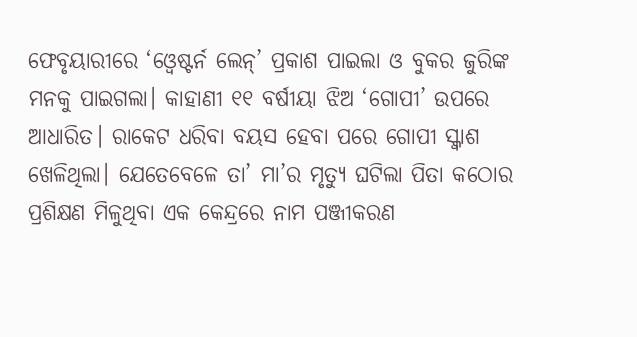ଫେବୃୟାରୀରେ ‘ଓ୍ବେଷ୍ଟର୍ନ ଲେନ୍’ ପ୍ରକାଶ ପାଇଲା ଓ ବୁକର ଜୁରିଙ୍କ ମନକୁ ପାଇଗଲା। କାହାଣୀ ୧୧ ବର୍ଷୀୟା ଝିଅ ‘ଗୋପୀ’ ଉପରେ ଆଧାରିତ। ରାକେଟ ଧରିବା ବୟସ ହେବା ପରେ ଗୋପୀ ସ୍କ୍ବାଶ ଖେଳିଥିଲା। ଯେତେବେଳେ ତା’ ମା’ର ମୃତ୍ୟୁ ଘଟିଲା ପିତା କଠୋର ପ୍ରଶିକ୍ଷଣ ମିଳୁଥିବା ଏକ କେନ୍ଦ୍ରରେ ନାମ ପଞ୍ଜୀକରଣ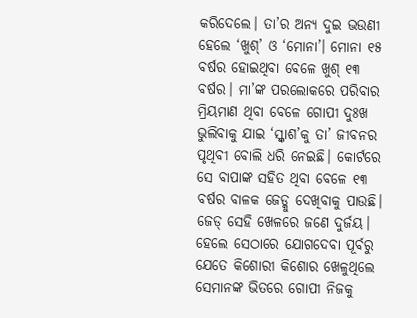କରିଦେଲେ। ତା’ର ଅନ୍ୟ ଦୁଇ ଭଉଣୀ ହେଲେ ‘ଖୁଶ୍’ ଓ ‘ମୋନା’। ମୋନା ୧୫ ବର୍ଷର ହୋଇଥିବା ବେଳେ ଖୁଶ୍ ୧୩ ବର୍ଷର। ମା’ଙ୍କ ପରଲୋକରେ ପରିବାର ମ୍ରିୟମାଣ ଥିବା ବେଳେ ଗୋପୀ ଦୁଃଖ ଭୁଲିବାକୁ ଯାଇ ‘ସ୍କ୍ବାଶ’କୁ ତା’ ଜୀବନର ପୃଥିବୀ ବୋଲି ଧରି ନେଇଛି। କୋର୍ଟରେ ସେ ବାପାଙ୍କ ସହିତ ଥିବା ବେଳେ ୧୩ ବର୍ଷର ବାଳକ ଜେଡ୍କୁ ଦେଖିବାକୁ ପାଉଛି। ଜେଡ୍ ସେହି ଖେଳରେ ଜଣେ ଦୁର୍ଜୟ। ହେଲେ ସେଠାରେ ଯୋଗଦେବା ପୂର୍ବରୁ ଯେତେ କିଶୋରୀ କିଶୋର ଖେଳୁଥିଲେ ସେମାନଙ୍କ ଭିତରେ ଗୋପୀ ନିଜକୁ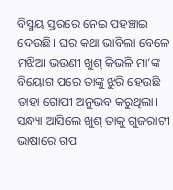ବିସ୍ମୟ ସ୍ତରରେ ନେଇ ପହଞ୍ଚାଇ ଦେଉଛି। ଘର କଥା ଭାବିଲା ବେଳେ ମଝିଆ ଭଉଣୀ ଖୁଶ୍ କିଭଳି ମା’ଙ୍କ ବିୟୋଗ ପରେ ତାଙ୍କୁ ଝୁରି ହେଉଛି ତାହା ଗୋପୀ ଅନୁଭବ କରୁଥିଲା। ସନ୍ଧ୍ୟା ଆସିଲେ ଖୁଶ୍ ତାକୁ ଗୁଜରାଟୀ ଭାଷାରେ ଗପ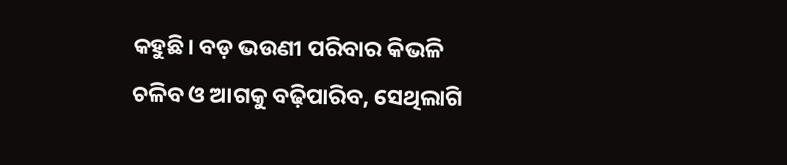କହୁଛି। ବଡ଼ ଭଉଣୀ ପରିବାର କିଭଳି ଚଳିବ ଓ ଆଗକୁ ବଢ଼ିପାରିବ, ସେଥିଲାଗି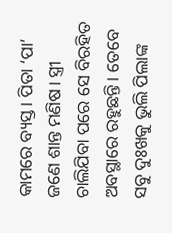କାମରେ ବ୍ୟସ୍ତ। ପିତା ‘ପା’ ଜଣେ ଶାନ୍ତ ମଣିଷ। ସ୍ତ୍ରୀ ଚାଲିଯିବା ପରେ ସେ ବିରହିତ ଅବସ୍ଥାରେ ରହୁଛନ୍ତି। ତେବେ ସବୁ ଦୁଃଖକୁ ଭୁଲି ପିଲାଙ୍କ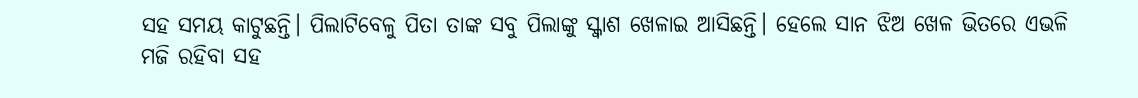ସହ ସମୟ କାଟୁଛନ୍ତି। ପିଲାଟିବେଳୁ ପିତା ତାଙ୍କ ସବୁ ପିଲାଙ୍କୁ ସ୍କ୍ବାଶ ଖେଳାଇ ଆସିଛନ୍ତି। ହେଲେ ସାନ ଝିଅ ଖେଳ ଭିତରେ ଏଭଳି ମଜି ରହିବା ସହ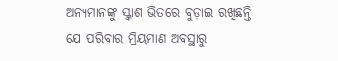ଅନ୍ୟମାନଙ୍କୁ ସ୍କ୍ବାଶ ଭିତରେ ବୁଡ଼ାଇ ରଖିଛନ୍ତି ଯେ ପରିବାର ମ୍ରିୟମାଣ ଅବସ୍ଥାରୁ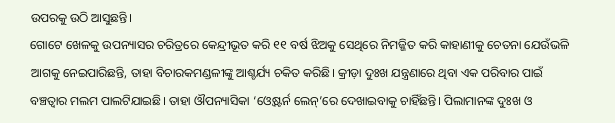ଉପରକୁ ଉଠି ଆସୁଛନ୍ତି।
ଗୋଟେ ଖେଳକୁ ଉପନ୍ୟାସର ଚରିତ୍ରରେ କେନ୍ଦ୍ରୀଭୂତ କରି ୧୧ ବର୍ଷ ଝିଅକୁ ସେଥିରେ ନିମଜ୍ଜିତ କରି କାହାଣୀକୁ ଚେତନା ଯେଉଁଭଳି ଆଗକୁ ନେଇପାରିଛନ୍ତି, ତାହା ବିଚାରକମଣ୍ଡଳୀଙ୍କୁ ଆଶ୍ଚର୍ଯ୍ୟ ଚକିତ କରିଛି। କ୍ରୀଡ଼ା ଦୁଃଖ ଯନ୍ତ୍ରଣାରେ ଥିବା ଏକ ପରିବାର ପାଇଁ ବଞ୍ଚତ୍ବାର ମଲମ ପାଲଟିଯାଇଛି। ତାହା ଔପନ୍ୟାସିକା ‘ଓ୍ବେଷ୍ଟର୍ନ ଲେନ୍’ରେ ଦେଖାଇବାକୁ ଚାହିଁଛନ୍ତି। ପିଲାମାନଙ୍କ ଦୁଃଖ ଓ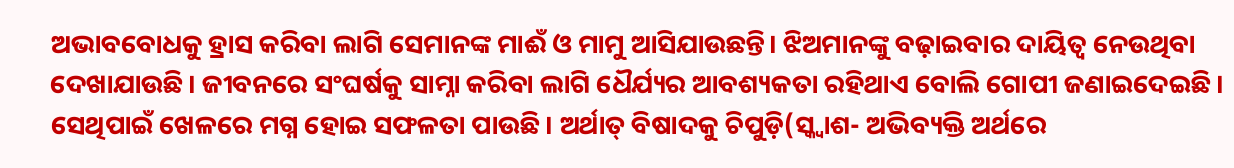ଅଭାବବୋଧକୁ ହ୍ରାସ କରିବା ଲାଗି ସେମାନଙ୍କ ମାଈଁ ଓ ମାମୁ ଆସିଯାଉଛନ୍ତି। ଝିଅମାନଙ୍କୁ ବଢ଼ାଇବାର ଦାୟିତ୍ୱ ନେଉଥିବା ଦେଖାଯାଉଛି। ଜୀବନରେ ସଂଘର୍ଷକୁ ସାମ୍ନା କରିବା ଲାଗି ଧୈର୍ଯ୍ୟର ଆବଶ୍ୟକତା ରହିଥାଏ ବୋଲି ଗୋପୀ ଜଣାଇଦେଇଛି। ସେଥିପାଇଁ ଖେଳରେ ମଗ୍ନ ହୋଇ ସଫଳତା ପାଉଛି। ଅର୍ଥାତ୍ ବିଷାଦକୁ ଚିପୁଡ଼ି(ସ୍କ୍ବାଶ- ଅଭିବ୍ୟକ୍ତି ଅର୍ଥରେ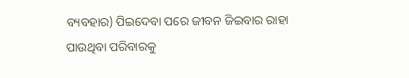ବ୍ୟବହାର) ପିଇଦେବା ପରେ ଜୀବନ ଜିଇବାର ରାହା ପାଉଥିବା ପରିବାରକୁ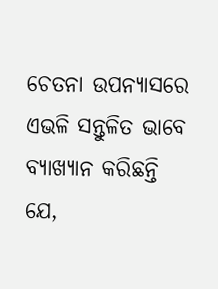ଚେତନା ଉପନ୍ୟାସରେ ଏଭଳି ସନ୍ତୁଳିତ ଭାବେ ବ୍ୟାଖ୍ୟାନ କରିଛନ୍ତି ଯେ,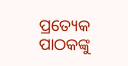ପ୍ରତ୍ୟେକ ପାଠକଙ୍କୁ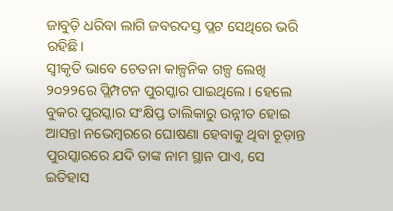ଜାବୁଡ଼ି ଧରିବା ଲାଗି ଜବରଦସ୍ତ ପ୍ଲଟ ସେଥିରେ ଭରି ରହିଛି।
ସ୍ବୀକୃତି ଭାବେ ଚେତନା କାଳ୍ପନିକ ଗଳ୍ପ ଲେଖି ୨୦୨୨ରେ ପ୍ଲିମ୍ପଟନ ପୁରସ୍କାର ପାଇଥିଲେ। ହେଲେ ବୁକର ପୁରସ୍କାର ସଂକ୍ଷିପ୍ତ ତାଲିକାରୁ ଉନ୍ନୀତ ହୋଇ ଆସନ୍ତା ନଭେମ୍ବରରେ ଘୋଷଣା ହେବାକୁ ଥିବା ଚୂଡ଼ାନ୍ତ ପୁରସ୍କାରରେ ଯଦି ତାଙ୍କ ନାମ ସ୍ଥାନ ପାଏ, ସେ ଇତିହାସ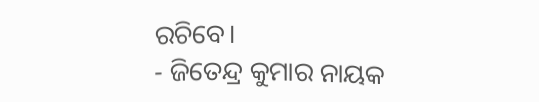ରଚିବେ।
- ଜିତେନ୍ଦ୍ର କୁମାର ନାୟକ